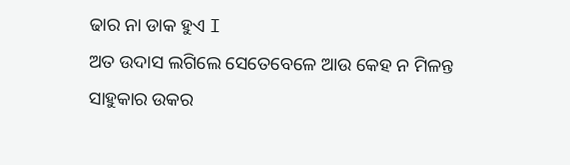ଢାର ନା ଡାକ ହୁଏ I
ଅତ ଉଦାସ ଲଗିଲେ ସେତେବେଳେ ଆଉ କେହ ନ ମିଳନ୍ତ ସାହୁକାର ଉକର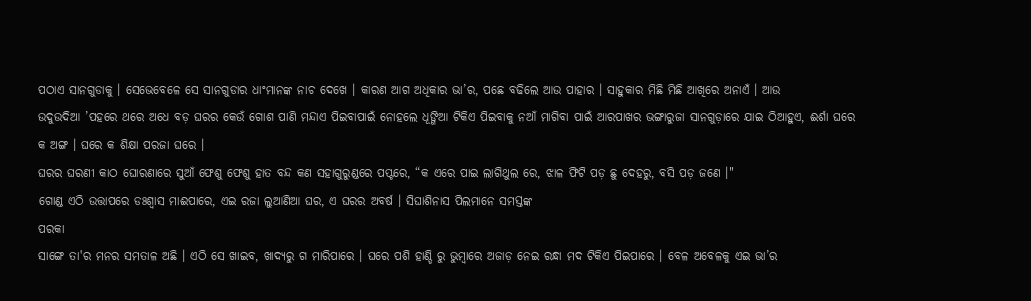ପଠାଏ ସାନଗୁଡାକୁ । ସେଭେବେଳେ ସେ ସାନଗୁଡାର ଧାଂମାନଙ୍କ ନାଚ ଦେଖେ । କାରଣ ଆଗ ଅଧିକାର ଭା’ର, ପଛେ ବଢିଲେ ଆଉ ପାହାର । ସାହୁକାର ମିଛି ମିଛି ଆଖିରେ ଅନାଏଁ । ଆଉ
ଉଦୁଉଦିଆ ’ପହରେ ଥରେ ଅଧେ ବଡ଼ ଘରର କେଉଁ ଗୋଶ ପାଣି ମନ୍ଦାଏ ପିଇବାପାଇଁ ନୋହଲେ ଧୂଙ୍ଗିଆ ଟିକିଏ ପିଇବାକୁ ନଆଁ ମାଗିବା ପାଇଁ ଆରପାଖର ଭଙ୍ଗାରୁଜା ସାନଗୁଡ଼ାରେ ଯାଇ ଠିଆହୁଏ, ଈର୍ଶା ଘରେ କ ଅଙ୍ଗ । ଘରେ କ ଶିକ୍ଷା ପରଜା ଘରେ ।
ଘରର ଘରଣୀ କାଠ ଘୋରଣାରେ ସୁଆଁ ଫେଶୁ ଫେଶୁ ହାତ ବନ୍ଦ କଣ ସହାଗୁରୁଣ୍ଡରେ ପପ୍ଟରେ, “କ ଏରେ ପାଇ ଲାଗିଥୁଲ ରେ, ଝାଳ ଫିଟି ପଡ଼ ଛୁ ଦେହରୁ, ବସି ପଡ଼ ଜଣେ ।"
ଗୋଣ୍ଡ ଏଠି ଉତ୍ତାପରେ ଡଃଶ୍ଵାସ ମାଈପାରେ, ଏଇ ରଜା ଲୁଆଣିଆ ଘର, ଏ ଘରର ଅବର୍ଷ । ସିଘାଶିନାସ ପିଲମାନେ ସମସ୍ତଙ୍କ
ପରକା
ସାଙ୍ଗେ ତା'ର ମନର ସମତାଳ ଅଛି । ଏଠି ସେ ଖାଇବ, ଖାଦ୍ୟରୁ ଗ ମାରିପାରେ । ଘରେ ପଶି ହାଣ୍ଡି ରୁ ଭୁମ୍ବାରେ ଅଜାଡ଼ ନେଇ ରନ୍ଧା ମଦ ଟିକିଏ ପିଇପାରେ । ବେଳ ଅବେଳକୁ ଏଇ ଭା’ର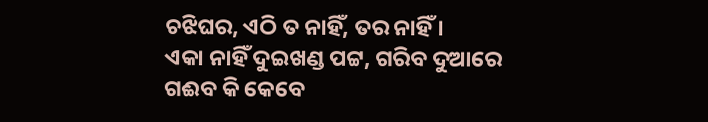ଚଝିଘର, ଏଠି ତ ନାହିଁ, ତର ନାହିଁ ।
ଏକା ନାହିଁ ଦୁଇଖଣ୍ଡ ପଟ୍ଟ, ଗରିବ ଦୁଆରେ ଗଈବ କି କେବେ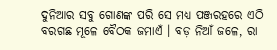ଦୁନିଆର ସବୁ ଗୋଣଙ୍କ ପରି ସେ ମଧ୍ୟ ପଞ୍ଜରହରେ ଏଠି ବରଗଛ ମୂଳେ ବୈଠକ ଜମାଏଁ । ବଡ଼ ନିଆଁ ଜଳେ, ରା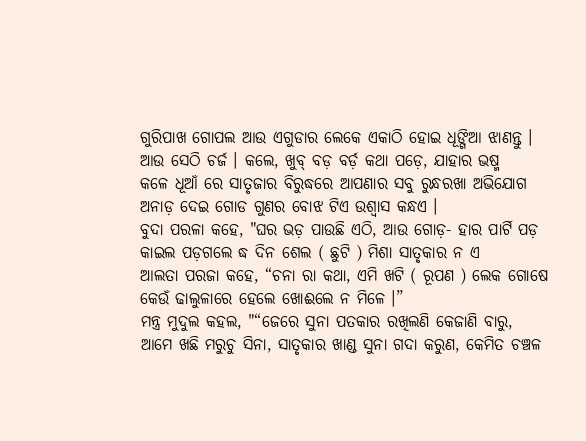ଗୁରିପାଖ ଗୋପଲ ଆଉ ଏଗୁଡାର ଲେକେ ଏକାଠି ହୋଇ ଧୂଙ୍ଗିଆ ଝାଣନ୍ତୁ । ଆଉ ସେଠି ଚର୍ଜ । କଲେ, ଖୁବ୍ ବଡ଼ ବର୍ଡ଼ କଥା ପଡ଼େ, ଯାହାର ଭଷ୍ମ
କଳେ ଧୂଆଁ ରେ ସାତୃଜାର ବିରୁଦ୍ଧରେ ଆପଣାର ସବୁ ରୁନ୍ଧରଖା ଅଭିଯୋଗ ଅନାଡ଼ ଦେଇ ଗୋଡ ଗୁଣର ବୋଝ ଟିଏ ଉଶ୍ବାସ କନ୍ଧଏ ।
ବୁଦା ପରଳା କହେ, "ଘର ଭଡ଼ ପାଉଛି ଏଠି, ଆଉ ଗୋଡ଼- ହାର ପାର୍ଟି ପଡ଼ କାଇଲ ପଡ଼ଗଲେ ଦ୍ଧ ଦିନ ଶେଲ ( ଛୁଟି ) ମିଶା ସାତୃକାର ନ ଏ
ଆଲତା ପରଜା କହେ, “ଚନା ରା କଥା, ଏମି ଖଟି ( ରୂପଣ ) ଲେକ ଗୋଷେ କେଉଁ ଢାଲୁଳାରେ ହେଲେ ଖୋଈଲେ ନ ମିଳେ ।”
ମନ୍ତ୍ର ମୁଦୁଲ କହଲ, "“ଜେରେ ସୁନା ପତକାର ରଖିଲଣି କେଜାଣି ବାରୁ, ଆମେ ଖଛି ମରୁଚୁ ସିନା, ସାତୃକାର ଖାଣ୍ଡ ସୁନା ଗଦା କରୁଣ, କେମିତ ଚଞ୍ଚଳ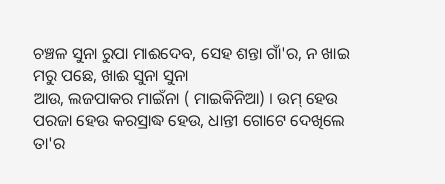ଚଞ୍ଚଳ ସୁନା ରୁପା ମାଈଦେବ, ସେହ ଶନ୍ତା ଗାଁ'ର, ନ ଖାଇ ମରୁ ପଛେ, ଖାଈ ସୁନା ସୁନା
ଆଉ, ଲଜପାକର ମାଇଁନା ( ମାଇକିନିଆ) । ଉମ୍ ହେଉ ପରଜା ହେଉ କରସ୍ରାଦ୍ଧ ହେଉ, ଧାନ୍ତୀ ଗୋଟେ ଦେଖିଲେ ତା'ର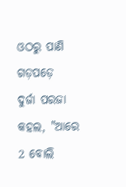ଓଠରୁ ପାଣି ଗଡ଼ପଡ଼େ
ଦୁର୍ଜା ପରଜା କହଲ, "ଆରେ 2 ବୋଲି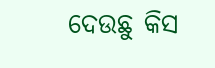ଦେଉଛୁ କିସ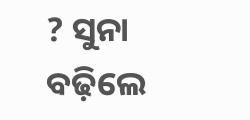? ସୁନା ବଢ଼ିଲେ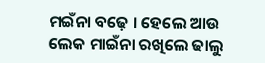ମଇଁନା ବଢ଼େ । ହେଲେ ଆଉ ଲେକ ମାଇଁନା ରଖିଲେ ଢାଲୁ